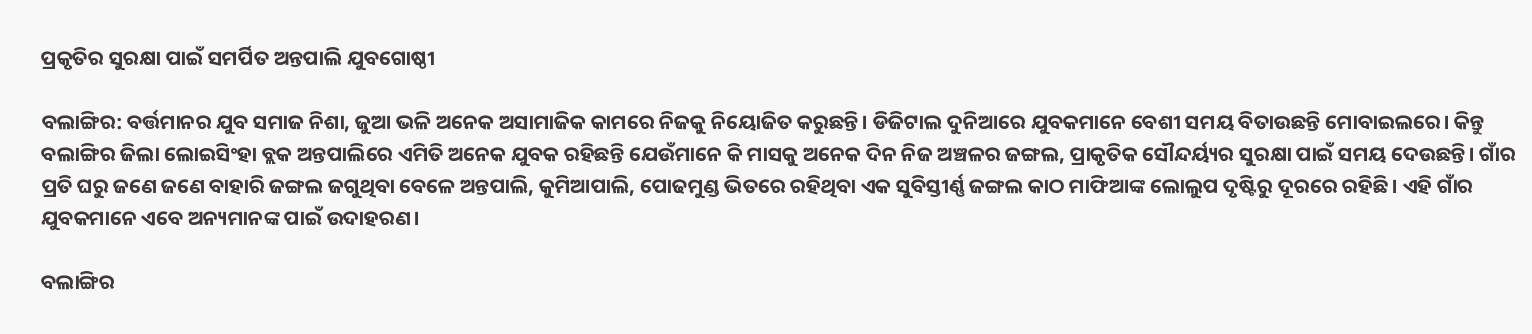ପ୍ରକୃତିର ସୁରକ୍ଷା ପାଇଁ ସମର୍ପିତ ଅନ୍ତପାଲି ଯୁବଗୋଷ୍ଠୀ

ବଲାଙ୍ଗିର: ବର୍ତ୍ତମାନର ଯୁବ ସମାଜ ନିଶା, ଜୁଆ ଭଳି ଅନେକ ଅସାମାଜିକ କାମରେ ନିଜକୁ ନିୟୋଜିତ କରୁଛନ୍ତି। ଡିଜିଟାଲ ଦୁନିଆରେ ଯୁବକମାନେ ବେଶୀ ସମୟ ବିତାଉଛନ୍ତି ମୋବାଇଲରେ। କିନ୍ତୁ ବଲାଙ୍ଗିର ଜିଲା ଲୋଇସିଂହା ବ୍ଲକ ଅନ୍ତପାଲିରେ ଏମିତି ଅନେକ ଯୁବକ ରହିଛନ୍ତି ଯେଉଁମାନେ କି ମାସକୁ ଅନେକ ଦିନ ନିଜ ଅଞ୍ଚଳର ଜଙ୍ଗଲ, ପ୍ରାକୃତିକ ସୌନ୍ଦର୍ୟ୍ୟର ସୁରକ୍ଷା ପାଇଁ ସମୟ ଦେଉଛନ୍ତି। ଗାଁର ପ୍ରତି ଘରୁ ଜଣେ ଜଣେ ବାହାରି ଜଙ୍ଗଲ ଜଗୁଥିବା ବେଳେ ଅନ୍ତପାଲି, କୁମିଆପାଲି, ପୋଢମୁଣ୍ଡ ଭିତରେ ରହିଥିବା ଏକ ସୁବିସ୍ତୀର୍ଣ୍ଣ ଜଙ୍ଗଲ କାଠ ମାଫିଆଙ୍କ ଲୋଲୁପ ଦୃଷ୍ଟିରୁ ଦୂରରେ ରହିଛି। ଏହି ଗାଁର ଯୁବକମାନେ ଏବେ ଅନ୍ୟମାନଙ୍କ ପାଇଁ ଉଦାହରଣ।

ବଲାଙ୍ଗିର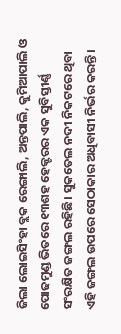ଜିଲା ଲୋଇସିଂହା ବ୍ଲକ ରେଙ୍ଗାଲି, ଅନ୍ତପାଲି, କୁମିଆପାଲି ଓ ପୋଢମୁଣ୍ଡ ଭିତରେ ୧୩ଶହ ହେକ୍ଟରର ଏକ ସୁବିସ୍ତୀର୍ଣ୍ଣ ସଂରକ୍ଷିତ ଜଙ୍ଗଲ ରହିଛି। ସୁକତେଲ ନଦୀ ନିକଟରେ ଥିବା ଏହି ଜଙ୍ଗଲ ଉପରେ ସେଠାକାର ଅଧିବାସୀ ନିର୍ଭର କରନ୍ତି।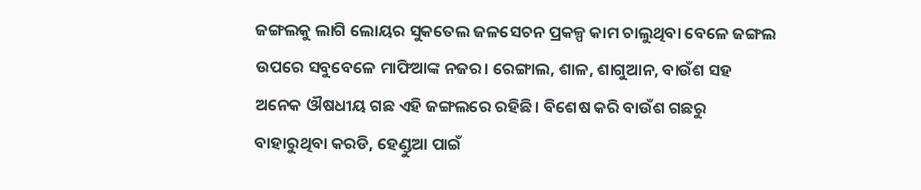ଜଙ୍ଗଲକୁ ଲାଗି ଲୋୟର ସୁକତେଲ ଜଳସେଚନ ପ୍ରକଳ୍ପ କାମ ଚାଲୁଥିବା ବେଳେ ଜଙ୍ଗଲ ଉପରେ ସବୁବେଳେ ମାଫିଆଙ୍କ ନଜର। ରେଙ୍ଗାଲ, ଶାଳ, ଶାଗୁଆନ, ବାଉଁଶ ସହ ଅନେକ ଔଷଧୀୟ ଗଛ ଏହି ଜଙ୍ଗଲରେ ରହିଛି। ବିଶେଷ କରି ବାଉଁଶ ଗଛରୁ ବାହାରୁଥିବା କରଡି, ହେଣ୍ଡୁଆ ପାଇଁ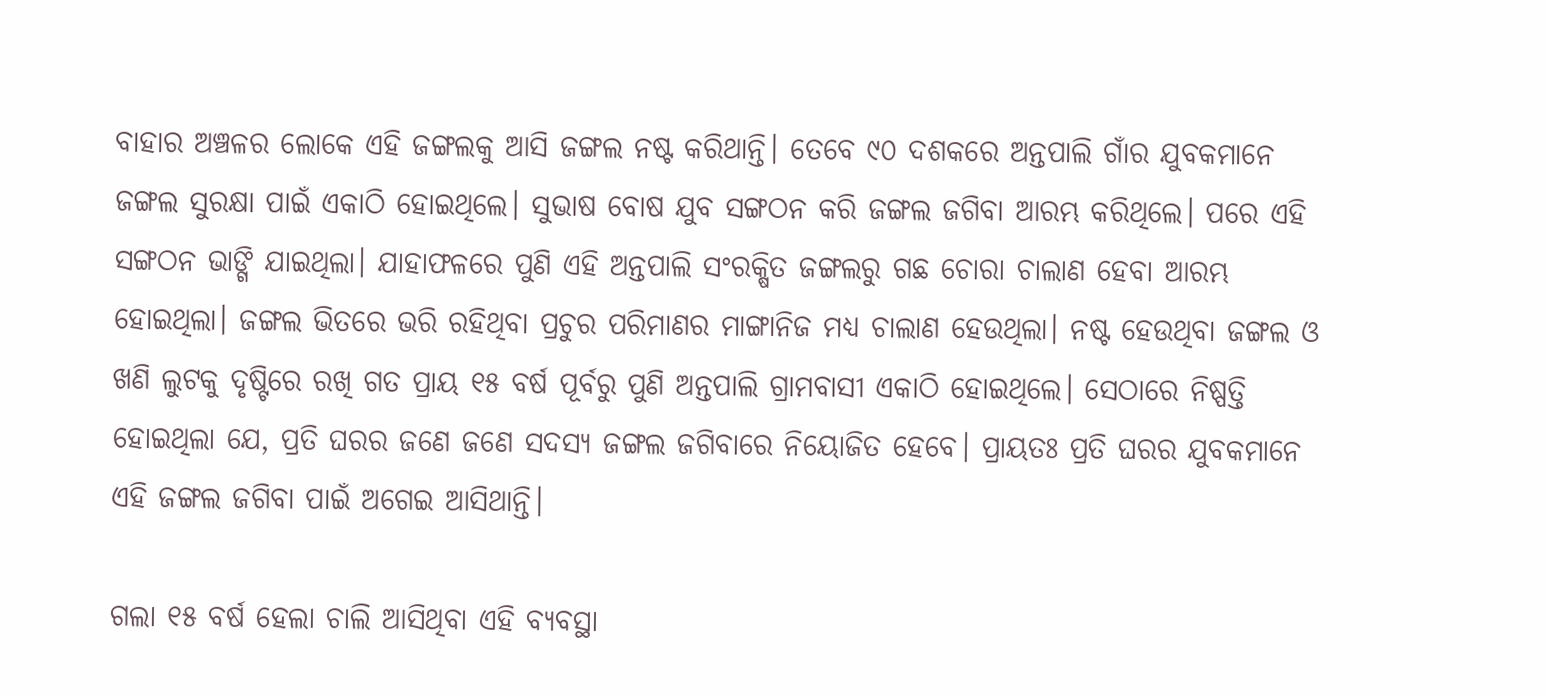ବାହାର ଅଞ୍ଚଳର ଲୋକେ ଏହି ଜଙ୍ଗଲକୁ ଆସି ଜଙ୍ଗଲ ନଷ୍ଟ କରିଥାନ୍ତି। ତେବେ ୯୦ ଦଶକରେ ଅନ୍ତପାଲି ଗାଁର ଯୁବକମାନେ ଜଙ୍ଗଲ ସୁରକ୍ଷା ପାଇଁ ଏକାଠି ହୋଇଥିଲେ। ସୁଭାଷ ବୋଷ ଯୁବ ସଙ୍ଗଠନ କରି ଜଙ୍ଗଲ ଜଗିବା ଆରମ୍ଭ କରିଥିଲେ। ପରେ ଏହି ସଙ୍ଗଠନ ଭାଙ୍ଗି ଯାଇଥିଲା। ଯାହାଫଳରେ ପୁଣି ଏହି ଅନ୍ତପାଲି ସଂରକ୍ଷିତ ଜଙ୍ଗଲରୁ ଗଛ ଚୋରା ଚାଲାଣ ହେବା ଆରମ୍ଭ ହୋଇଥିଲା। ଜଙ୍ଗଲ ଭିତରେ ଭରି ରହିଥିବା ପ୍ରଚୁର ପରିମାଣର ମାଙ୍ଗାନିଜ ମଧ୍ୟ ଚାଲାଣ ହେଉଥିଲା। ନଷ୍ଟ ହେଉଥିବା ଜଙ୍ଗଲ ଓ ଖଣି ଲୁଟକୁ ଦୃଷ୍ଟିରେ ରଖି ଗତ ପ୍ରାୟ ୧୫ ବର୍ଷ ପୂର୍ବରୁ ପୁଣି ଅନ୍ତପାଲି ଗ୍ରାମବାସୀ ଏକାଠି ହୋଇଥିଲେ। ସେଠାରେ ନିଷ୍ପତ୍ତି ହୋଇଥିଲା ଯେ, ପ୍ରତି ଘରର ଜଣେ ଜଣେ ସଦସ୍ୟ ଜଙ୍ଗଲ ଜଗିବାରେ ନିୟୋଜିତ ହେବେ। ପ୍ରାୟତଃ ପ୍ରତି ଘରର ଯୁବକମାନେ ଏହି ଜଙ୍ଗଲ ଜଗିବା ପାଇଁ ଅଗେଇ ଆସିଥାନ୍ତି।

ଗଲା ୧୫ ବର୍ଷ ହେଲା ଚାଲି ଆସିଥିବା ଏହି ବ୍ୟବସ୍ଥା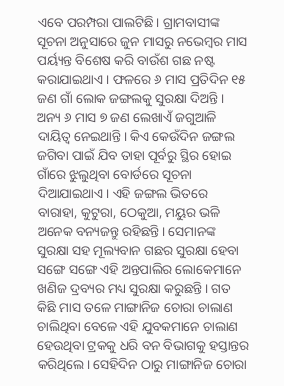ଏବେ ପରମ୍ପରା ପାଲଟିଛି। ଗ୍ରାମବାସୀଙ୍କ ସୂଚନା ଅନୁସାରେ ଜୁନ ମାସରୁ ନଭେମ୍ବର ମାସ ପର୍ୟ୍ୟନ୍ତ ବିଶେଷ କରି ବାଉଁଶ ଗଛ ନଷ୍ଟ କରାଯାଇଥାଏ। ଫଳରେ ୬ ମାସ ପ୍ରତିଦିନ ୧୫ ଜଣ ଗାଁ ଲୋକ ଜଙ୍ଗଲକୁ ସୁରକ୍ଷା ଦିଅନ୍ତି। ଅନ୍ୟ ୬ ମାସ ୭ ଜଣ ଲେଖାଏଁ ଜଗୁଆଳି ଦାୟିତ୍ୱ ନେଇଥାନ୍ତି। କିଏ କେଉଁଦିନ ଜଙ୍ଗଲ ଜଗିବା ପାଇଁ ଯିବ ତାହା ପୂର୍ବରୁ ସ୍ଥିର ହୋଇ ଗାଁରେ ଝୁଲୁଥିବା ବୋର୍ଡରେ ସୂଚନା ଦିଆଯାଇଥାଏ। ଏହି ଜଙ୍ଗଲ ଭିତରେ ବାରାହା, କୁଟୁରା, ଠେକୁଆ, ମୟୁର ଭଳି ଅନେକ ବନ୍ୟଜନ୍ତୁ ରହିଛନ୍ତି। ସେମାନଙ୍କ ସୁରକ୍ଷା ସହ ମୂଲ୍ୟବାନ ଗଛର ସୁରକ୍ଷା ହେବା ସଙ୍ଗେ ସଙ୍ଗେ ଏହି ଅନ୍ତପାଲିର ଲୋକେମାନେ ଖଣିଜ ଦ୍ରବ୍ୟର ମଧ୍ୟ ସୁରକ୍ଷା କରୁଛନ୍ତି। ଗତ କିଛି ମାସ ତଳେ ମାଙ୍ଗାନିଜ ଚୋରା ଚାଲାଣ ଚାଲିଥିବା ବେଳେ ଏହି ଯୁବକମାନେ ଚାଲାଣ ହେଉଥିବା ଟ୍ରକକୁ ଧରି ବନ ବିଭାଗକୁ ହସ୍ତାନ୍ତର କରିଥିଲେ। ସେହିଦିନ ଠାରୁ ମାଙ୍ଗାନିଜ ଚୋରା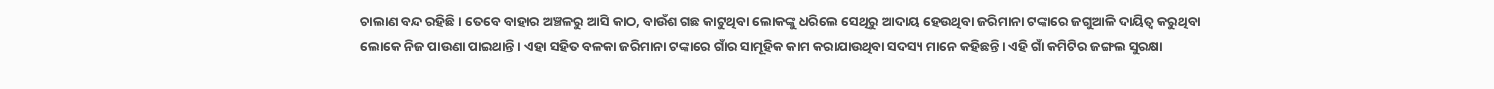ଚାଲାଣ ବନ୍ଦ ରହିଛି। ତେବେ ବାହାର ଅଞ୍ଚଳରୁ ଆସି କାଠ, ବାଉଁଶ ଗଛ କାଟୁଥିବା ଲୋକଙ୍କୁ ଧରିଲେ ସେଥିରୁ ଆଦାୟ ହେଉଥିବା ଜରିମାନା ଟଙ୍କାରେ ଜଗୁଆଳି ଦାୟିତ୍ୱ କରୁଥିବା ଲୋକେ ନିଜ ପାଉଣା ପାଇଥାନ୍ତି। ଏହା ସହିତ ବଳକା ଜରିମାନା ଟଙ୍କାରେ ଗାଁର ସାମୂହିକ କାମ କରାଯାଉଥିବା ସଦସ୍ୟ ମାନେ କହିଛନ୍ତି। ଏହି ଗାଁ କମିଟିର ଜଙ୍ଗଲ ସୁରକ୍ଷା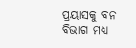ପ୍ରୟାସକୁ ବନ ବିଭାଗ ମଧ୍ୟ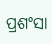ପ୍ରଶଂସା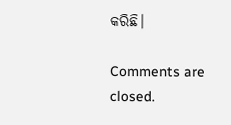କରିଛି।

Comments are closed.